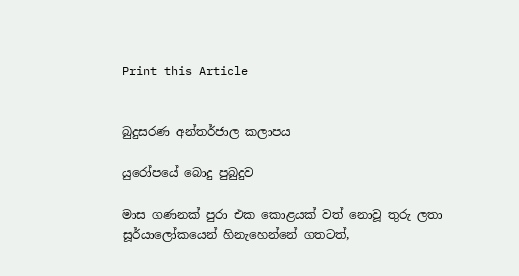Print this Article


බුදුසරණ අන්තර්ජාල කලාපය

යුරෝපයේ බොදු පුබුදුව

මාස ගණනක් පුරා එක කොළයක් වත් නොවූ තුරු ලතා සූර්යාලෝකයෙන් හිනැහෙන්නේ ගතටත්,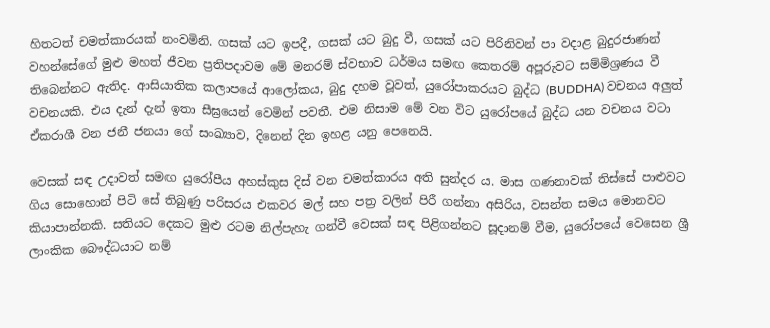හිතටත් චමත්කාරයක් නංවමිනි. ගසක් යට ඉපදී, ගසක් යට බුදු වී, ගසක් යට පිරිනිවන් පා වදාළ බුදුරජාණන් වහන්සේගේ මුළු මහත් ජීවන ප්‍රතිපදාවම මේ මනරම් ස්වභාව ධර්මය සමඟ කෙතරම් අපූරුවට සම්මිශ්‍රණය වී තිබෙන්නට ඇතිද. ආසියාතික කලාපයේ ආලෝකය, බුදු දහම වූවත්, යුරෝපාකරයට බුද්ධ (BUDDHA) වචනය අලුත් වචනයකි. එය දැන් දැන් ඉතා සීඝ්‍රයෙන් වෙමින් පවතී. එම නිසාම මේ වන විට යුරෝපයේ බුද්ධ යන වචනය වටා ඒකරාශී වන ජනී ජනයා ගේ සංඛ්‍යාව, දිනෙන් දින ඉහළ යනු පෙනෙයි.

වෙසක් සඳ උදාවත් සමඟ යුරෝපීය අහස්කුස දිස් වන චමත්කාරය අති සුන්දර ය. මාස ගණනාවක් තිස්සේ පාළුවට ගිය සොහොන් පිටි සේ තිබුණු පරිසරය එකවර මල් සහ පත්‍ර වලින් පිරී ගන්නා අසිරිය, වසන්ත සමය මොනවට කියාපාන්නකි. සතියට දෙකට මුළු රටම නිල්පැහැ ගන්වී වෙසක් සඳ පිළිගන්නට සූදානම් වීම, යුරෝපයේ වෙසෙන ශ්‍රී ලාංකික බෞද්ධයාට නම්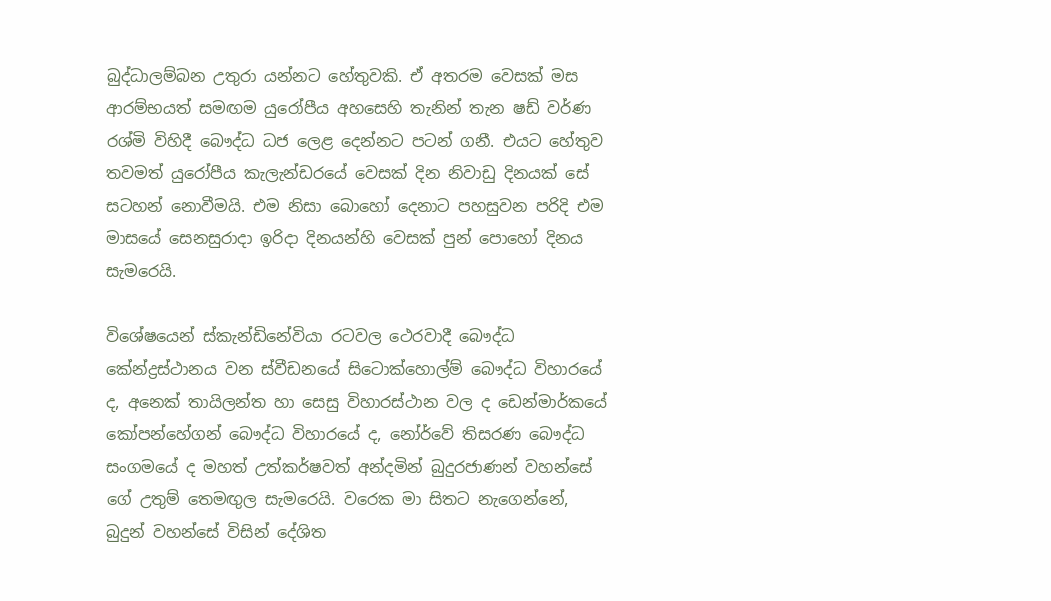බුද්ධාලම්බන උතුරා යන්නට හේතුවකි. ඒ අතරම වෙසක් මස ආරම්භයත් සමඟම යුරෝපීය අහසෙහි තැනින් තැන ෂඩ් වර්ණ රශ්මි විහිදී බෞද්ධ ධජ ලෙළ දෙන්නට පටන් ගනී. එයට හේතුව තවමත් යුරෝපීය කැලැන්ඩරයේ වෙසක් දින නිවාඩු දිනයක් සේ සටහන් නොවීමයි. එම නිසා බොහෝ දෙනාට පහසුවන පරිදි එම මාසයේ සෙනසුරාදා ඉරිදා දිනයන්හි වෙසක් පුන් පොහෝ දිනය සැමරෙයි.

විශේෂයෙන් ස්කැන්ඩිනේවියා රටවල ථෙරවාදී බෞද්ධ කේන්ද්‍රස්ථානය වන ස්වීඩනයේ සිටොක්හොල්ම් බෞද්ධ විහාරයේ ද, අනෙක් තායිලන්ත හා සෙසු විහාරස්ථාන වල ද ඩෙන්මාර්කයේ කෝපන්හේගන් බෞද්ධ විහාරයේ ද, නෝර්වේ තිසරණ බෞද්ධ සංගමයේ ද මහත් උත්කර්ෂවත් අන්දමින් බුදුරජාණන් වහන්සේ ගේ උතුම් තෙමඟුල සැමරෙයි. වරෙක මා සිතට නැගෙන්නේ, බුදුන් වහන්සේ විසින් දේශිත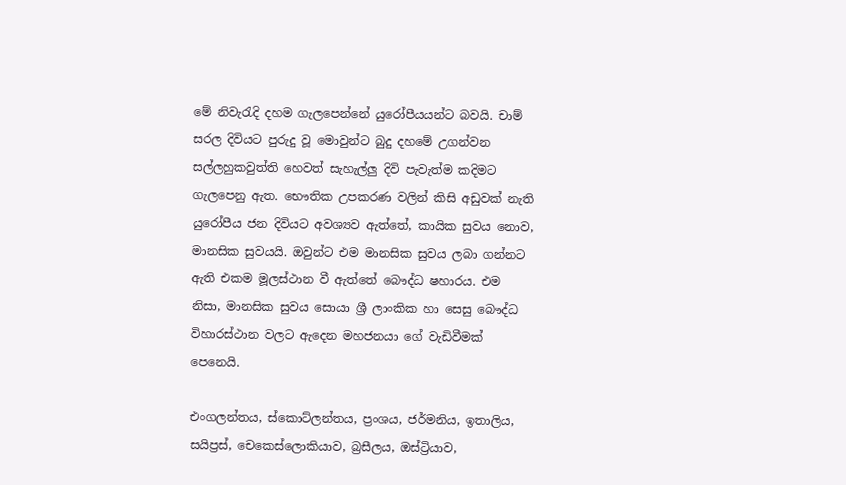මේ නිවැරැදි දහම ගැලපෙන්නේ යුරෝපීයයන්ට බවයි. චාම් සරල දිවියට පුරුදු වූ මොවුන්ට බුදු දහමේ උගන්වන සල්ලහුකවුත්ති හෙවත් සැහැල්ලු දිවි පැවැත්ම කදිමට ගැලපෙනු ඇත. භෞතික උපකරණ වලින් කිසි අඩුවක් නැති යුරෝපීය ජන දිවියට අවශ්‍යව ඇත්තේ, කායික සුවය නොව, මානසික සුවයයි. ඔවුන්ට එම මානසික සුවය ලබා ගන්නට ඇති එකම මූලස්ථාන වී ඇත්තේ බෞද්ධ ෂහාරය. එම නිසා, මානසික සුවය සොයා ශ්‍රී ලාංකික හා සෙසු බෞද්ධ විහාරස්ථාන වලට ඇදෙන මහජනයා ගේ වැඩිවීමක් පෙනෙයි.

එංගලන්තය, ස්කොට්ලන්තය, ප්‍රංශය, ජර්මනිය, ඉතාලිය, සයිප්‍රස්, චෙකෙස්ලොකියාව, බ්‍රසීලය, ඔස්ට්‍රියාව,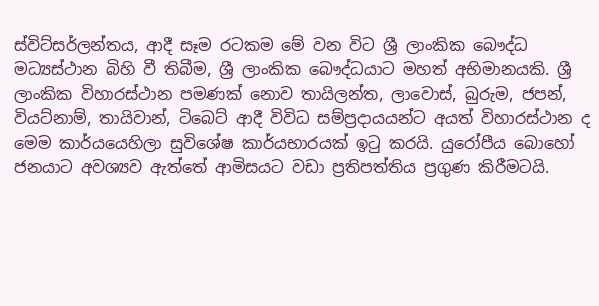ස්විට්සර්ලන්තය, ආදී සෑම රටකම මේ වන විට ශ්‍රී ලාංකික බෞද්ධ මධ්‍යස්ථාන බිහි වී තිබීම, ශ්‍රී ලාංකික බෞද්ධයාට මහත් අභිමානයකි. ශ්‍රී ලාංකික විහාරස්ථාන පමණක් නොව තායිලන්ත, ලාවොස්, බුරුම, ජපන්, වියට්නාම්, තායිවාන්, ටිබෙට් ආදී විවිධ සම්ප්‍රදායයන්ට අයත් විහාරස්ථාන ද මෙම කාර්යයෙහිලා සුවිශේෂ කාර්යභාරයක් ඉටු කරයි. යුරෝපීය බොහෝ ජනයාට අවශ්‍යව ඇත්තේ ආමිසයට වඩා ප්‍රතිපත්තිය ප්‍රගුණ කිරීමටයි.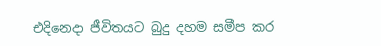එදිනෙදා ජීවිතයට බුදු දහම සමීප කර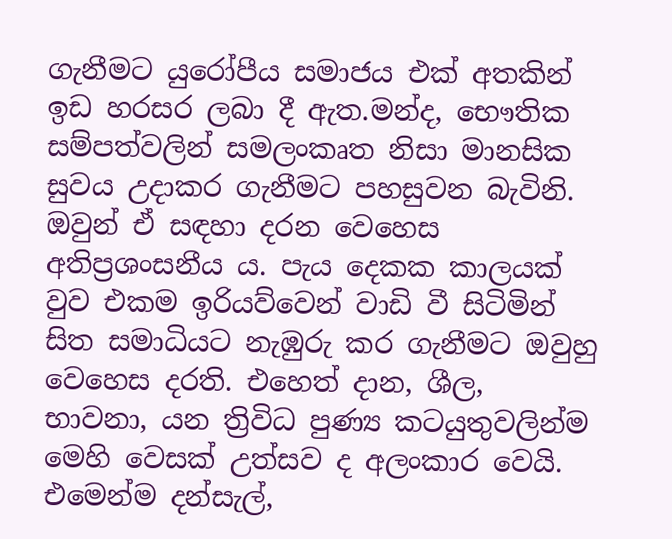ගැනීමට යුරෝපීය සමාජය එක් අතකින් ඉඩ හරසර ලබා දී ඇත.මන්ද, භෞතික සම්පත්වලින් සමලංකෘත නිසා මානසික සුවය උදාකර ගැනීමට පහසුවන බැවිනි. ඔවුන් ඒ සඳහා දරන වෙහෙස අතිප්‍රශංසනීය ය. පැය දෙකක කාලයක් වුව එකම ඉරියව්වෙන් වාඩි වී සිටිමින් සිත සමාධියට නැඹුරු කර ගැනීමට ඔවුහු වෙහෙස දරති. එහෙත් දාන, ශීල, භාවනා, යන ත්‍රිවිධ පුණ්‍ය කටයුතුවලින්ම මෙහි වෙසක් උත්සව ද අලංකාර වෙයි. එමෙන්ම දන්සැල්,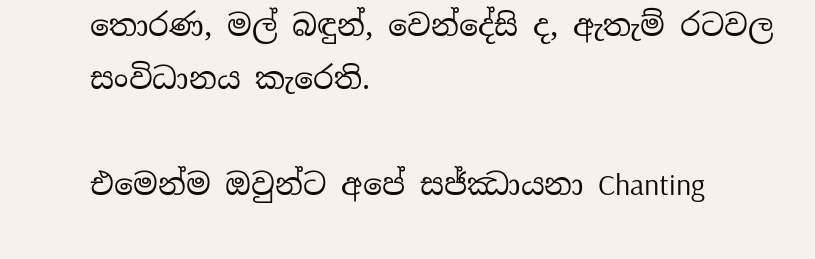තොරණ, මල් බඳුන්, වෙන්දේසි ද, ඇතැම් රටවල සංවිධානය කැරෙති.

එමෙන්ම ඔවුන්ට අපේ සජ්ඣායනා Chanting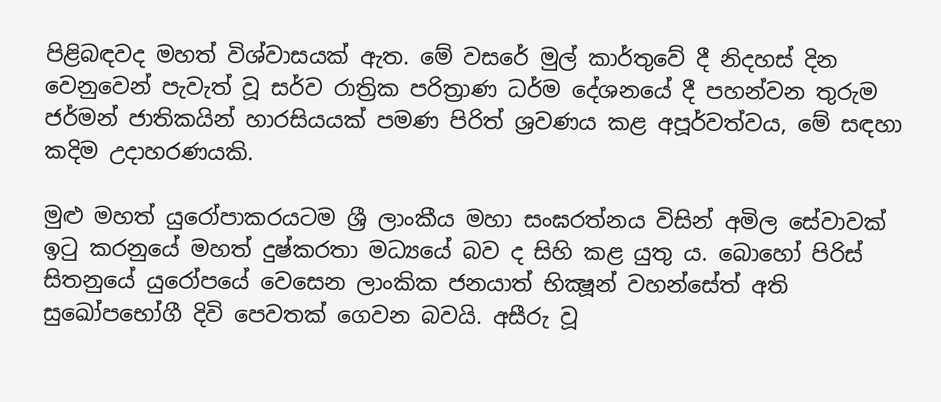පිළිබඳවද මහත් විශ්වාසයක් ඇත. මේ වසරේ මුල් කාර්තුවේ දී නිදහස් දින වෙනුවෙන් පැවැත් වූ සර්ව රාත්‍රික පරිත්‍රාණ ධර්ම දේශනයේ දී පහන්වන තුරුම ජර්මන් ජාතිකයින් හාරසියයක් පමණ පිරිත් ශ්‍රවණය කළ අපූර්වත්වය, මේ සඳහා කදිම උදාහරණයකි.

මුළු මහත් යුරෝපාකරයටම ශ්‍රී ලාංකීය මහා සංඝරත්නය විසින් අමිල සේවාවක් ඉටු කරනුයේ මහත් දුෂ්කරතා මධ්‍යයේ බව ද සිහි කළ යුතු ය. බොහෝ පිරිස් සිතනුයේ යුරෝපයේ වෙසෙන ලාංකික ජනයාත් භික්‍ෂූන් වහන්සේත් අති සුඛෝපභෝගී දිවි පෙවතක් ගෙවන බවයි. අසීරු වූ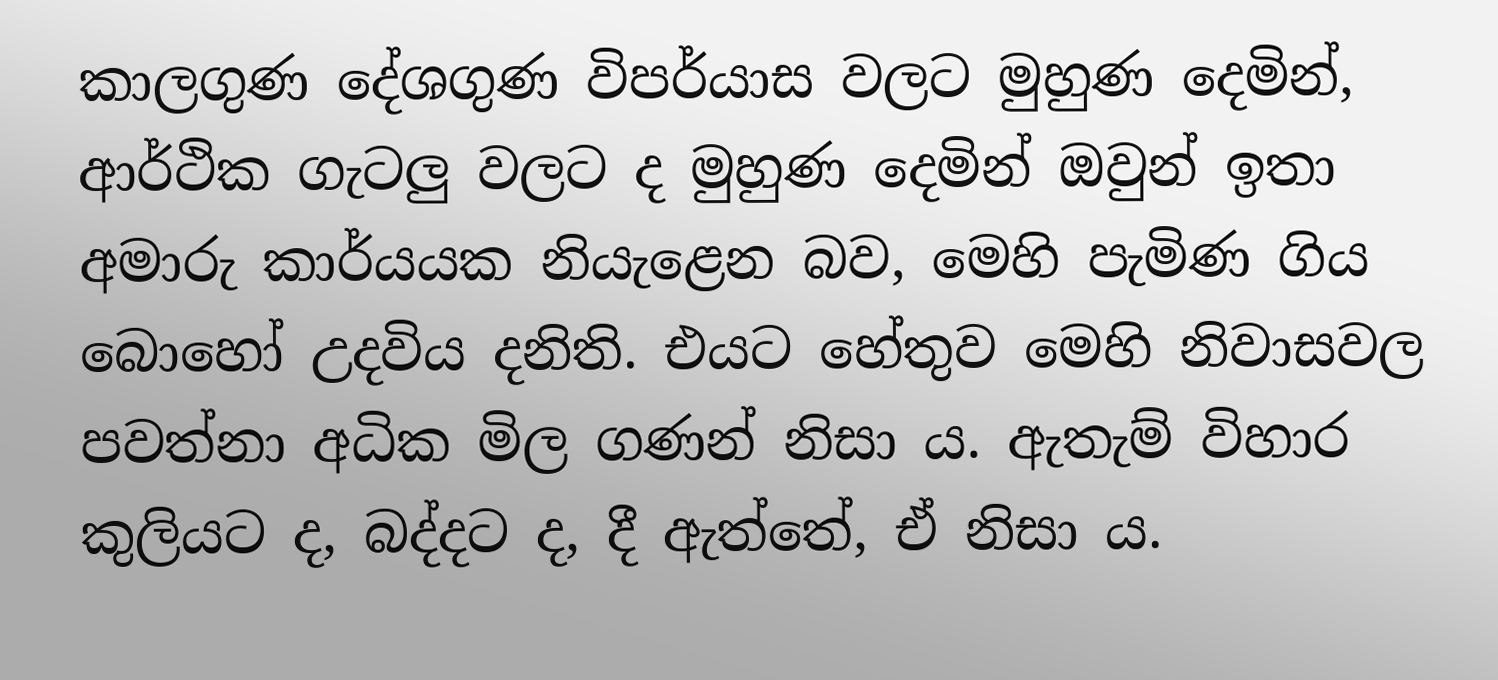කාලගුණ දේශගුණ විපර්යාස වලට මුහුණ දෙමින්, ආර්ථික ගැටලු වලට ද මුහුණ දෙමින් ඔවුන් ඉතා අමාරු කාර්යයක නියැළෙන බව, මෙහි පැමිණ ගිය බොහෝ උදවිය දනිති. එයට හේතුව මෙහි නිවාසවල පවත්නා අධික මිල ගණන් නිසා ය. ඇතැම් විහාර කුලියට ද, බද්දට ද, දී ඇත්තේ, ඒ නිසා ය.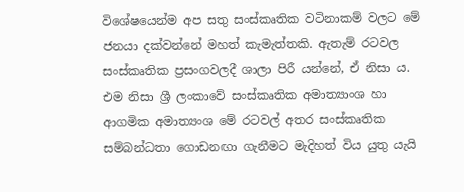විශේෂයෙන්ම අප සතු සංස්කෘතික වටිනාකම් වලට මේ ජනයා දක්වන්නේ මහත් කැමැත්තකි. ඇතැම් රටවල සංස්කෘතික ප්‍රසංගවලදී ශාලා පිරී යන්නේ, ඒ නිසා ය. එම නිසා ශ්‍රී ලංකාවේ සංස්කෘතික අමාත්‍යාංශ හා ආගමික අමාත්‍යංශ මේ රටවල් අතර සංස්කෘතික සම්බන්ධතා ගොඩනඟා ගැනීමට මැදිහත් විය යුතු යැයි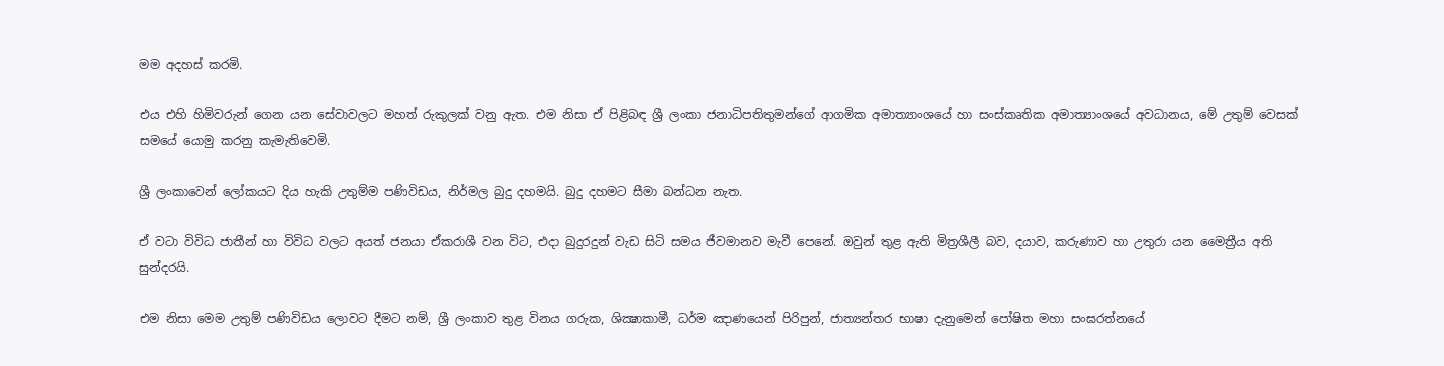මම අදහස් කරමි.

එය එහි හිමිවරුන් ගෙන යන සේවාවලට මහත් රුකුලක් වනු ඇත. එම නිසා ඒ පිළිබඳ ශ්‍රී ලංකා ජනාධිපතිතුමන්ගේ ආගමික අමාත්‍යාංශයේ හා සංස්කෘතික අමාත්‍යාංශයේ අවධානය, මේ උතුම් වෙසක් සමයේ යොමු කරනු කැමැතිවෙමි.

ශ්‍රී ලංකාවෙන් ලෝකයට දිය හැකි උතුම්ම පණිවිඩය, නිර්මල බුදු දහමයි. බුදු දහමට සීමා බන්ධන නැත.

ඒ වටා විවිධ ජාතීන් හා විවිධ වලට අයත් ජනයා ඒකරාශී වන විට, එදා බුදුරදුන් වැඩ සිටි සමය ජීවමානව මැවී පෙනේ. ඔවුන් තුළ ඇති මිත්‍රශීලී බව, දයාව, කරුණාව හා උතුරා යන මෛත්‍රීය අති සුන්දරයි.

එම නිසා මෙම උතුම් පණිවිඩය ලොවට දීමට නම්, ශ්‍රී ලංකාව තුළ විනය ගරුක, ශික්‍ෂාකාමී, ධර්ම ඤාණයෙන් පිරිපුන්, ජාත්‍යන්තර භාෂා දැනුමෙන් පෝෂිත මහා සංඝරත්නයේ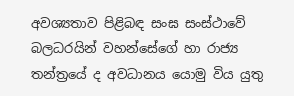අවශ්‍යතාව පිළිබඳ සංඝ සංස්ථාවේ බලධරයින් වහන්සේගේ හා රාජ්‍ය තන්ත්‍රයේ ද අවධානය යොමු විය යුතු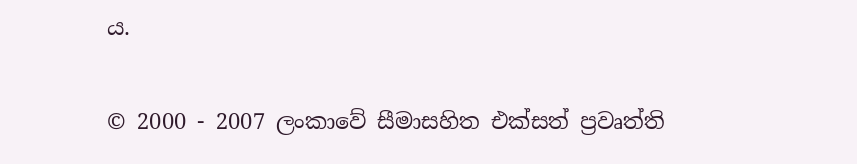ය.


© 2000 - 2007 ලංකාවේ සීමාසහිත එක්සත් ප්‍රවෘත්ති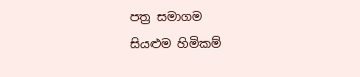පත්‍ර සමාගම
සියළුම හිමිකම්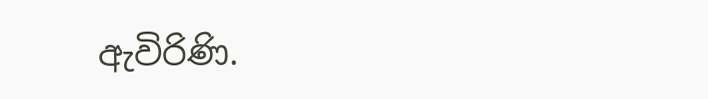ඇවිරිණි.